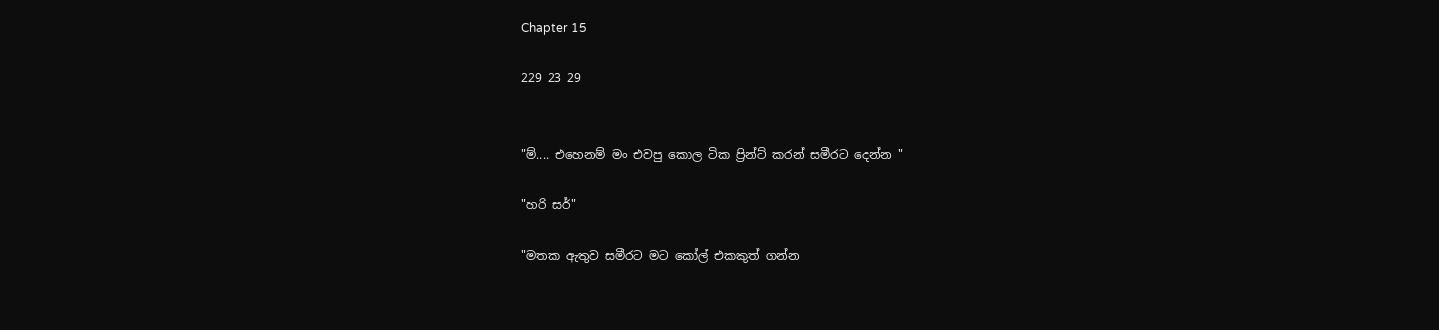Chapter 15

229 23 29


"ම්.... එහෙනම් මං එවපු කොල ටික ප්‍රින්ට් කරන් සමීරට දෙන්න "

"හරි සර්"

"මතක ඇතුව සමීරට මට කෝල් එකකුත් ගන්න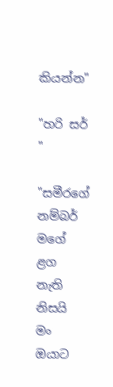කියන්න"

"හරි සර් "

"සමීරගේ නම්බර් මගේ ළග නැති නිසයි මං ඔයාට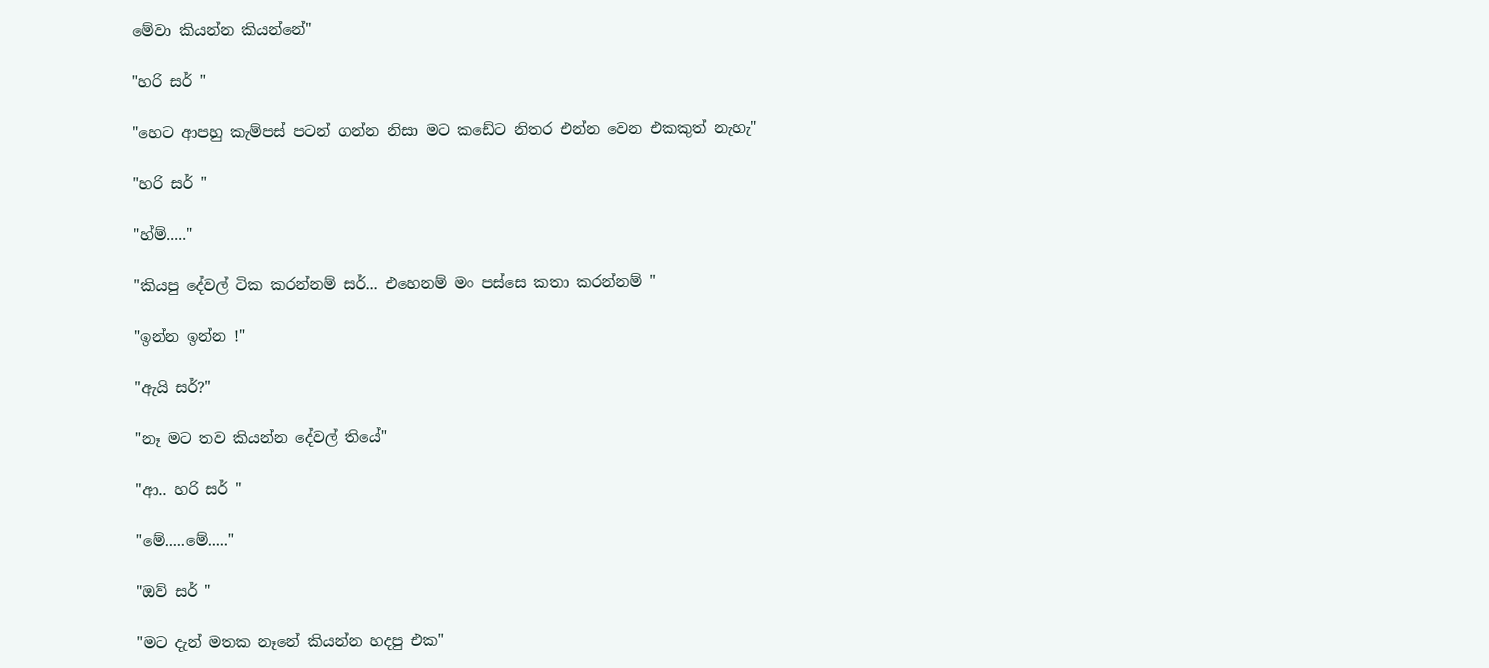මේවා කියන්න කියන්නේ"

"හරි සර් "

"හෙට ආපහු කැම්පස් පටන් ගන්න නිසා මට කඩේට නිතර එන්න වෙන එකකුත් නැහැ"

"හරි සර් "

"හ්ම්....."

"කියපු දේවල් ටික කරන්නම් සර්... එහෙනම් මං පස්සෙ කතා කරන්නම් "

"ඉන්න ඉන්න !"

"ඇයි සර්?"

"නෑ මට තව කියන්න දේවල් තියේ"

"ආ.. හරි සර් "

"මේ.....මේ....."

"ඔව් සර් "

"මට දැන් මතක නෑනේ කියන්න හදපු එක"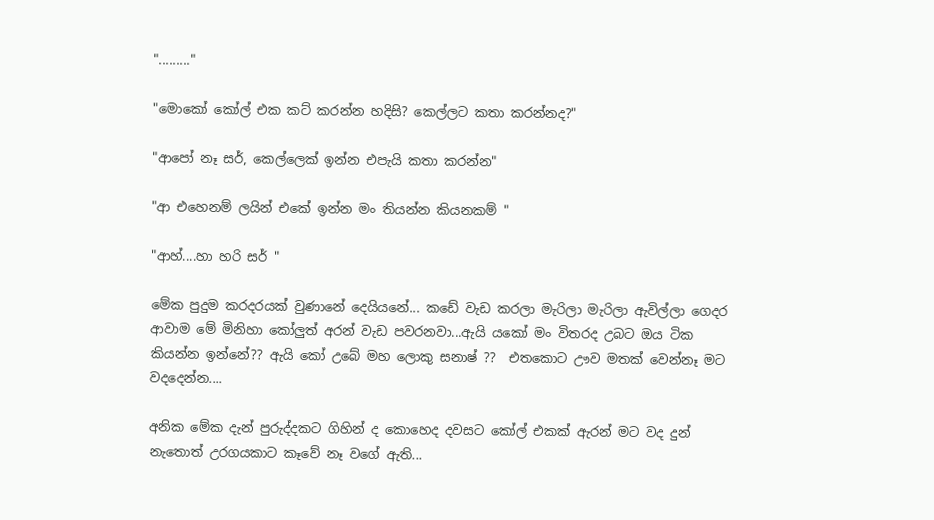"........."

"මොකෝ කෝල් එක කට් කරන්න හදිසි? කෙල්ලට කතා කරන්නද?"

"ආපෝ නෑ සර්, කෙල්ලෙක් ඉන්න එපැයි කතා කරන්න"

"ආ එහෙනම් ලයින් එකේ ඉන්න මං තියන්න කියනකම් "

"ආහ්....හා හරි සර් "

මේක පුදුම කරදරයක් වුණානේ දෙයියනේ... කඩේ වැඩ කරලා මැරිලා මැරිලා ඇවිල්ලා ගෙදර ආවාම මේ මිනිහා කෝලුත් අරන් වැඩ පවරනවා...ඇයි යකෝ මං විතරද උබට ඔය ටික කියන්න ඉන්නේ?? ඇයි කෝ උබේ මහ ලොකු සනාෂ් ??  එතකොට ඌව මතක් වෙන්නෑ මට වදදෙන්න....

අනික මේක දැන් පුරුද්දකට ගිහින් ද කොහෙද දවසට කෝල් එකක් ඇරන් මට වද දුන් නැතොත් උරගයකාට කෑවේ නෑ වගේ ඇති...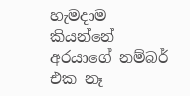හැමදාම කියන්නේ අරයාගේ නම්බර් එක නෑ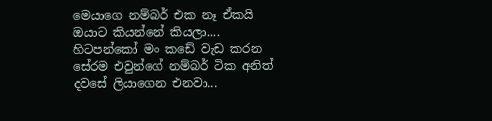මෙයාගෙ නම්බර් එක නෑ ඒකයි ඔයාට කියන්නේ කියලා.... හිටපන්කෝ මං කඩේ වැඩ කරන සේරම එවුන්ගේ නම්බර් ටික අනිත් දවසේ ලියාගෙන එනවා...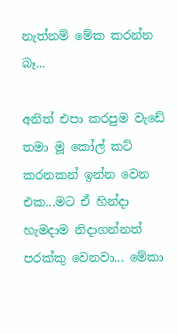නැත්නම් මේක කරන්න බෑ...

අනිත් එපා කරපුම වැඩේ තමා මූ කෝල් කට් කරනකන් ඉන්න වෙන එක...මට ඒ හින්දා හැමදාම නිදාගන්නත් පරක්කු වෙනවා... මේකා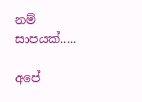නම් සාපයක්.....

අපේ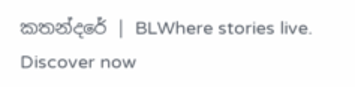කතන්දරේ | BLWhere stories live. Discover now